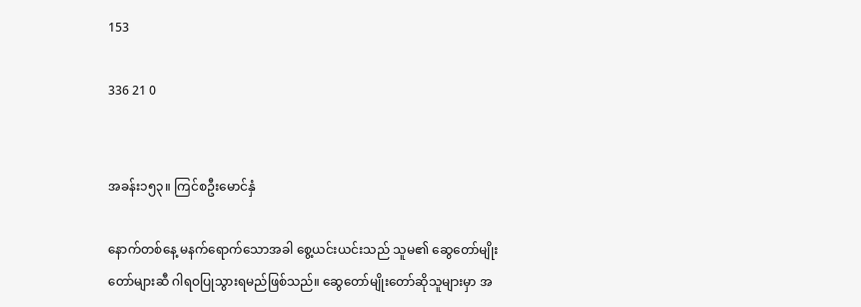153

336 21 0


အခန်း၁၅၃။ ကြင်စဦးမောင်နှံ

နောက်တစ်နေ့ မနက်ရောက်သောအခါ စွေ့ယင်းယင်းသည် သူမ၏ ဆွေတော်မျိုးတော်များဆီ ဂါရဝပြုသွားရမည်ဖြစ်သည်။ ဆွေတော်မျိုးတော်ဆိုသူများမှာ အ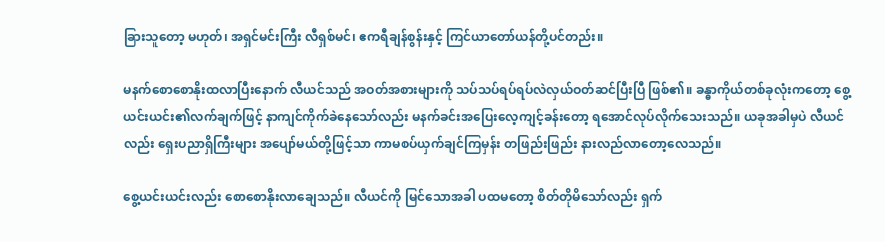ခြားသူ‌တော့ မဟုတ်၊ အရှင်မင်းကြီး လီရှစ်မင်၊ ဧကရီချန်စွန်းနှင့် ကြင်ယာတော်ယန်တို့ပင်တည်း။

မနက်စောစောနိုးထလာပြီးနောက် လီယင်သည် အဝတ်အစားများကို သပ်သပ်ရပ်ရပ်လဲလှယ်ဝတ်ဆင်ပြီးပြီ ဖြစ်၏။ ခန္ဓာကိုယ်တစ်ခုလုံးကတော့ စွေ့ယင်းယင်း၏လက်ချက်ဖြင့် နာကျင်ကိုက်ခဲနေသော်လည်း မနက်ခင်းအပြေးလေ့ကျင့်ခန်းတော့ ရအောင်လုပ်လိုက်သေးသည်။ ယခုအခါမှပဲ လီယင်လည်း ရှေးပညာရှိကြီးများ အပျော်မယ်တို့ဖြင့်သာ ကာမစပ်ယှက်ချင်ကြမှန်း တဖြည်းဖြည်း နားလည်လာတော့လေသည်။

စွေ့ယင်းယင်းလည်း စောစောနိုးလာချေသည်။ လီယင်ကို မြင်သောအခါ ပထမတော့ စိတ်တိုမိသော်လည်း ရှက်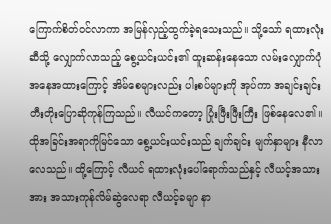ကြောက်စိတ်ဝင်လာကာ အမြန်လှည့်ထွက်ခဲ့ရသေးသည်။ သို့သော် ရထားလုံးဆီသို့ လျှောက်လာသည့် စွေ့ယင်းယင်း၏ ထူးဆန်းနေသော လမ်းလျှောက်ပုံ အနေအထားကြောင့် အိမ်စေများလည်း ပါးစပ်များကို အုပ်ကာ အချင်းချင်း တီးတိုးပြောဆိုကုန်ကြသည်။ လီယင်ကတော့ ပြုံးဖြီးဖြီးကြီး ဖြစ်နေလေ၏။
ထိုအခြင်းအရာကိုမြင်သော စွေ့ယင်းယင်းသည် ချက်ချင်း မျက်နှာများ နီလာလေသည်။ ထို့ကြောင့် လီယင် ရထားလုံးပေါ်ရောက်သည်နှင့် လီယင့်အသားအား အသားကုန်လိမ်ဆွဲလေရာ လီယင့်ခမျာ နာ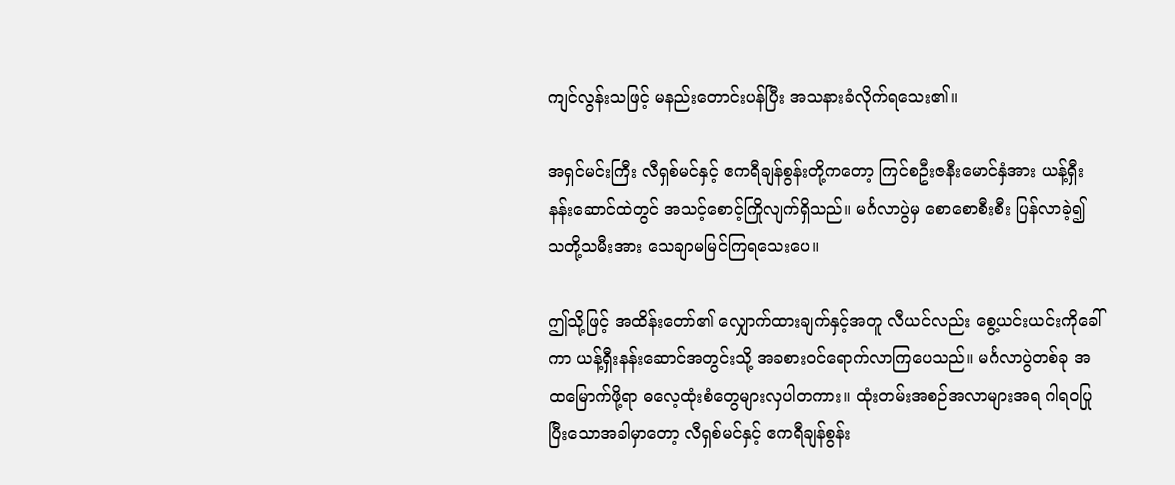ကျင်လွန်းသဖြင့် မနည်းတောင်းပန်ပြီး အသနားခံလိုက်ရသေး၏။

အရှင်မင်းကြီး လီရှစ်မင်နှင့် ဧကရီချန်စွန်းတို့‌ကတော့ ကြင်စဦးဇနီးမောင်နှံအား ယန့်ရှီးနန်းဆောင်ထဲတွင် အသင့်စောင့်ကြိုလျက်ရှိသည်။ မင်္ဂလာပွဲမှ စောစောစီးစီး ပြန်လာခဲ့၍ သတို့သမီးအား သေချာမမြင်ကြရသေးပေ။

ဤသို့ဖြင့် အထိန်းတော်၏ လျှောက်ထားချက်နှင့်အတူ လီယင်လည်း စွေ့ယင်းယင်းကိုခေါ်ကာ ယန့်ရှီးနန်းဆောင်အတွင်းသို့ အခစားဝင်ရောက်လာကြပေသည်။ မင်္ဂလာပွဲတစ်ခု အထမြောက်ဖို့ရာ ဓလေ့ထုံးစံတွေများလှပါတကား။ ထုံးတမ်းအစဉ်အလာများအရ ဂါရဝပြုပြီးသောအခါမှာတော့ လီရှစ်မင်နှင့် ဧကရီချန်စွန်း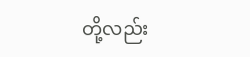တို့လည်း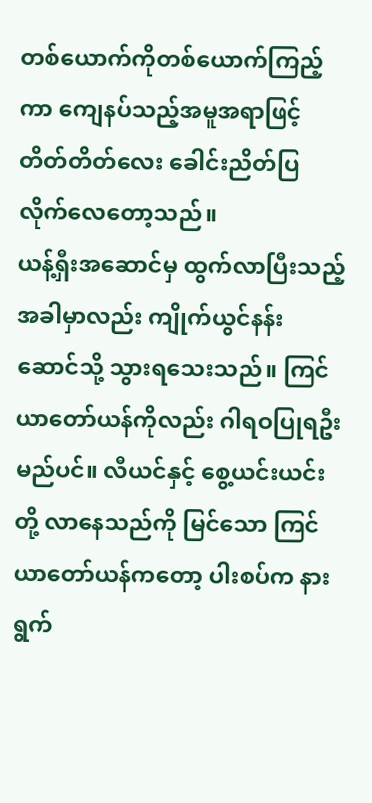တစ်ယောက်ကိုတစ်ယောက်ကြည့်ကာ ကျေနပ်သည့်အမူအရာဖြင့် တိတ်တိတ်လေး ခေါင်းညိတ်ပြလိုက်လေတော့သည်။
ယန့်ရှီးအဆောင်မှ ထွက်လာပြီးသည့်အခါမှာလည်း ကျိုက်ယွင်နန်းဆောင်သို့ သွားရသေးသည်။ ကြင်ယာတော်ယန်ကိုလည်း ဂါရဝပြုရဦးမည်ပင်။ လီယင်နှင့် စွေ့ယင်းယင်းတို့ လာနေသည်ကို မြင်သော ကြင်ယာတော်ယန်ကတော့ ပါးစပ်က နားရွက်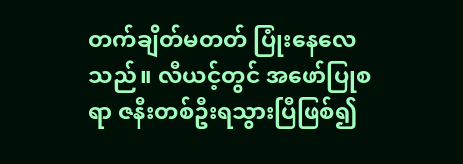တက်ချိတ်မတတ် ပြုံးနေလေသည်။ လီယင့်တွင် အဖော်ပြုစရာ ဇနီးတစ်ဦးရသွားပြီဖြစ်၍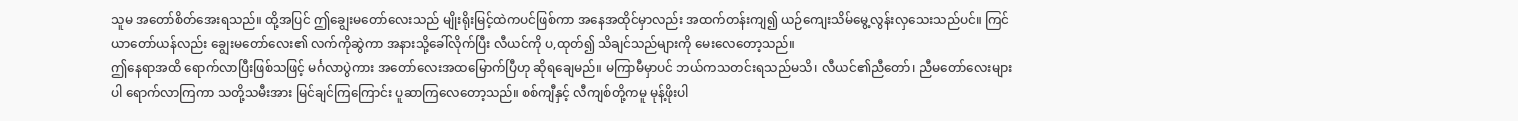သူမ အတော်စိတ်အေးရသည်။ ထို့အပြင် ဤချွေးမတော်လေးသည် မျိုးရိုးမြင့်ထဲကပင်ဖြစ်ကာ အနေအထိုင်မှာလည်း အထက်တန်းကျ၍ ယဉ်ကျေးသိမ်မွေ့လွန်းလှသေးသည်ပင်။ ကြင်ယာတော်ယန်လည်း ချွေးမတော်လေး၏ လက်ကိုဆွဲကာ အနားသို့ခေါ်လိုက်ပြီး လီယင်ကို ပ,ထုတ်၍ သိချင်သည်များကို မေးလေတော့သည်။
ဤနေရာအထိ ရောက်လာပြီးဖြစ်သဖြင့် မင်္ဂလာပွဲကား အတော်လေးအထမြောက်ပြီဟု ဆိုရချေမည်။ မကြာမီမှာပင် ဘယ်ကသတင်းရသည်မသိ၊ လီယင်၏ညီတော်၊ ညီမတော်လေးများပါ ရောက်လာကြကာ သတို့သမီးအား မြင်ချင်ကြကြောင်း ပူဆာကြလေတော့သည်။ စစ်ကျီနှင့် လီကျစ်တို့ကမူ မုန့်ဖိုးပါ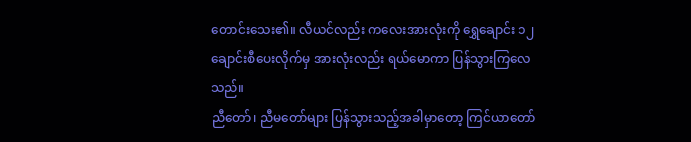တောင်းသေး၏။ လီယင်လည်း ကလေးအားလုံးကို ရွှေချောင်း ၁၂ ချောင်းစီပေးလိုက်မှ အားလုံးလည်း ရယ်မောကာ ပြန်သွားကြလေသည်။
ညီတော်၊ ညီမတော်များ ပြန်သွားသည့်အခါမှာတော့ ကြင်ယာတော်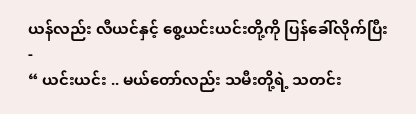ယန်လည်း လီယင်နှင့် စွေ့ယင်းယင်းတို့ကို ပြန်ခေါ်လိုက်ပြီး -
“ ယင်းယင်း .. မယ်တော်လည်း သမီးတို့ရဲ့ သတင်း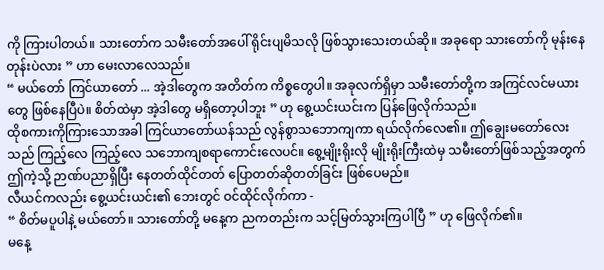ကို ကြားပါတယ်။ သားတော်က သမီးတော်အပေါ် ရိုင်းပျမိသလို ဖြစ်သွားသေးတယ်ဆို။ အခုရော သားတော်ကို မုန်းနေတုန်းပဲလား ” ဟာ မေးလာလေသည်။
“ မယ်တော် ကြင်ယာတော် ... အဲ့ဒါတွေက အတိတ်က ကိစ္စတွေပါ။ အခုလက်ရှိမှာ သမီးတော်တို့က အကြင်လင်မယားတွေ ဖြစ်နေပြီပဲ။ စိတ်ထဲမှာ အဲ့ဒါတွေ မရှိတော့ပါဘူး ” ဟု စွေ့ယင်းယင်းက ပြန်ဖြေလိုက်သည်။
ထိုစကားကိုကြားသောအခါ ကြင်ယာတော်ယန်သည် လွန်စွာသဘောကျကာ ရယ်လိုက်လေ၏။ ဤချွေးမတော်လေးသည် ကြည့်လေ ကြည့်လေ သဘောကျစရာကောင်းလေပင်။ စွေ့မျိုးရိုးလို မျိုးရိုးကြီးထဲမှ သမီးတော်ဖြစ်သည့်အတွက် ဤကဲ့သို့ ဉာဏ်ပညာရှိပြီး နေတတ်ထိုင်တတ် ပြောတတ်ဆိုတတ်ခြင်း ဖြစ်ပေမည်။
လီယင်ကလည်း စွေ့ယင်းယင်း၏ ဘေးတွင် ဝင်ထိုင်လိုက်ကာ -
“ စိတ်မပူပါနဲ့ မယ်တော်။ သားတော်တို့ မနေ့က ညကတည်းက သင့်မြတ်သွားကြပါပြီ ” ဟု ဖြေလိုက်၏။
မနေ့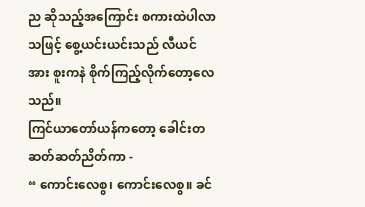ည ဆိုသည့်အကြောင်း စကားထဲပါလာသဖြင့် စွေ့ယင်းယင်းသည် လီယင်အား စူးကနဲ စိုက်ကြည့်လိုက်တော့လေသည်။
ကြင်ယာတော်ယန်ကတော့ ခေါင်းတဆတ်ဆတ်ညိတ်ကာ -
“ ကောင်းလေစွ၊ ကောင်းလေစွ။ ခင်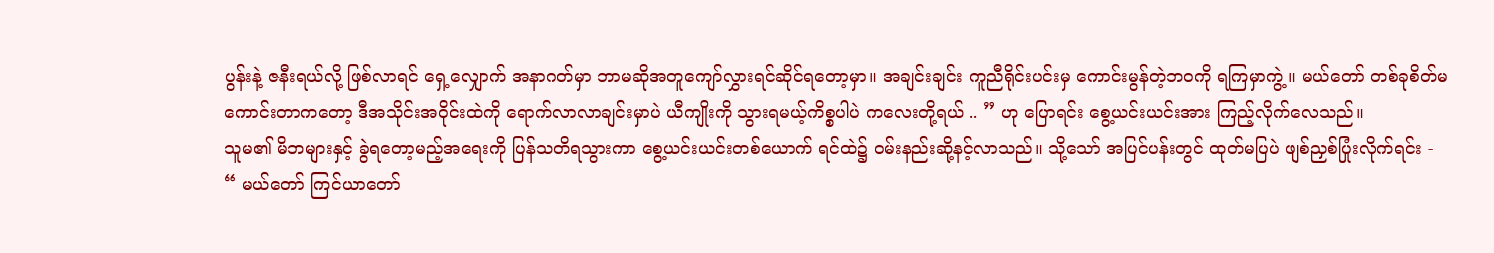ပွန်းနဲ့ ဇနီးရယ်လို့ ဖြစ်လာရင် ရှေ့လျှောက် အနာဂတ်မှာ ဘာမဆိုအတူကျော်လွှားရင်ဆိုင်ရတော့မှာ။ အချင်းချင်း ကူညီရိုင်းပင်းမှ ကောင်းမွန်တဲ့ဘဝကို ရကြမှာကွဲ့။ မယ်တော် တစ်ခုစိတ်မကောင်းတာက‌တော့ ဒီအသိုင်းအဝိုင်းထဲကို ရောက်လာလာချင်းမှာပဲ ယီကျိုးကို သွားရမယ့်ကိစ္စပါပဲ ကလေးတို့ရယ် .. ” ဟု ပြောရင်း စွေ့ယင်းယင်းအား ကြည့်လိုက်လေသည်။
သူမ၏ မိဘများနှင့် ခွဲရတော့မည့်အရေးကို ပြန်သတိရသွားကာ စွေ့ယင်းယင်းတစ်ယောက် ရင်ထဲ၌ ဝမ်းနည်းဆို့နင့်လာသည်။ သို့သော် အပြင်ပန်းတွင် ထုတ်မပြပဲ ဖျစ်ညှစ်ပြုံးလိုက်ရင်း -
“ မယ်တော် ကြင်ယာတော်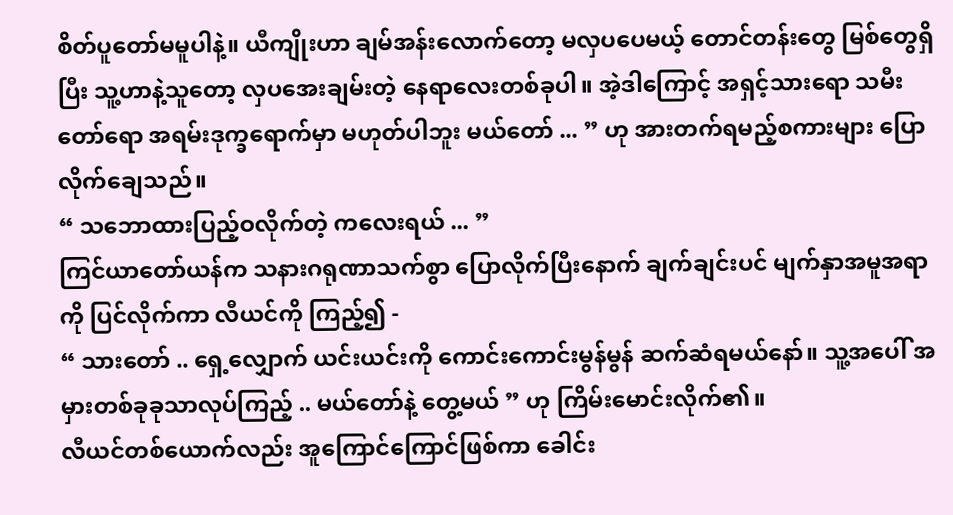စိတ်ပူတော်မမူပါနဲ့။ ယီကျိုးဟာ ချမ်အန်းလောက်တော့ မလှပပေမယ့် တောင်တန်းတွေ မြစ်တွေရှိပြီး သူ့ဟာနဲ့သူတော့ လှပအေးချမ်းတဲ့ နေရာလေးတစ်ခုပါ။ အဲ့ဒါကြောင့် အရှင့်သားရော သမီးတော်ရော အရမ်းဒုက္ခရောက်မှာ မဟုတ်ပါဘူး မယ်တော် ... ” ဟု အားတက်ရမည့်စကားများ ပြောလိုက်ချေသည်။
“ သဘောထားပြည့်ဝလိုက်တဲ့ ကလေးရယ် ... ”
ကြင်ယာတော်ယန်က သနားဂရုဏာသက်စွာ ပြောလိုက်ပြီးနောက် ချက်ချင်းပင် မျက်နှာအမူအရာကို ပြင်လိုက်ကာ လီယင်ကို ကြည့်၍ -
“ သားတော် .. ရှေ့လျှောက် ယင်းယင်းကို ကောင်းကောင်းမွန်မွန် ဆက်ဆံရမယ်နော်။ သူ့အပေါ် အမှားတစ်ခုခုသာလုပ်ကြည့် .. မယ်တော်နဲ့ တွေ့မယ် ” ဟု ကြိမ်းမောင်းလိုက်၏။
လီယင်တစ်ယောက်လည်း အူကြောင်ကြောင်ဖြစ်ကာ ခေါင်း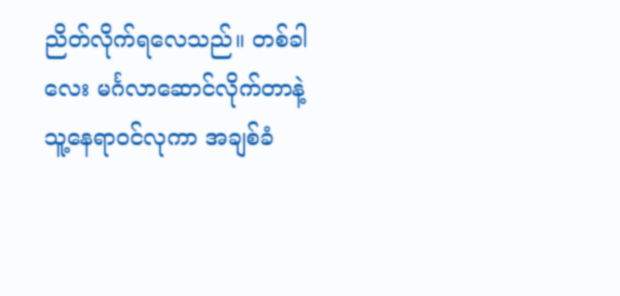ညိတ်လိုက်ရလေသည်။ တစ်ခါလေး မင်္ဂလာဆောင်လိုက်တာနဲ့ သူ့နေရာဝင်လုကာ အချစ်ခံ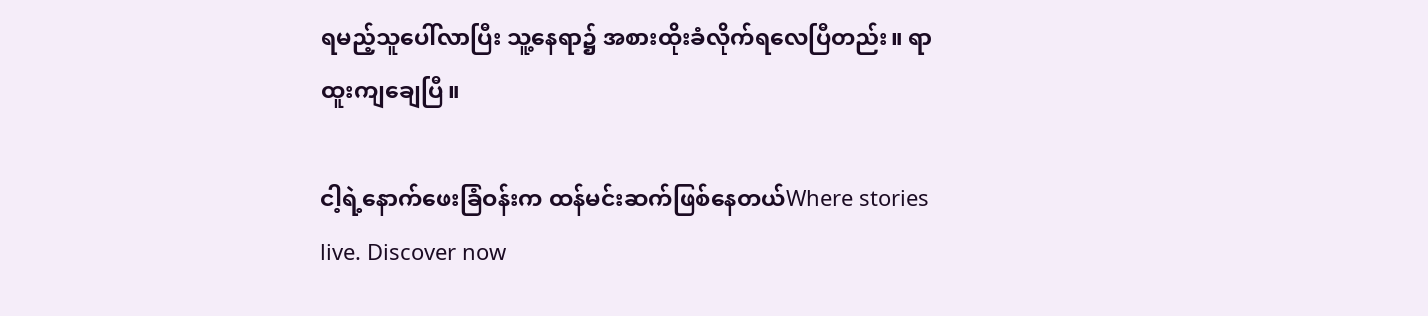ရမည့်သူပေါ်လာပြီး သူ့နေရာ၌ အစားထိုးခံလိုက်ရလေပြီတည်း။ ရာထူးကျချေပြီ။

ငါ့ရဲ့နောက်ဖေးခြံဝန်းက ထန်မင်းဆက်ဖြစ်နေတယ်Where stories live. Discover now